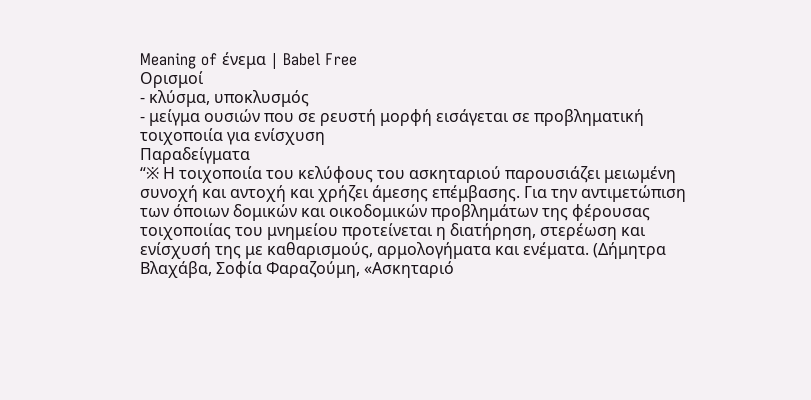Meaning of ένεμα | Babel Free
Ορισμοί
- κλύσμα, υποκλυσμός
- μείγμα ουσιών που σε ρευστή μορφή εισάγεται σε προβληματική τοιχοποιία για ενίσχυση
Παραδείγματα
“※ Η τοιχοποιία του κελύφους του ασκηταριού παρουσιάζει μειωμένη συνοχή και αντοχή και χρήζει άμεσης επέμβασης. Για την αντιμετώπιση των όποιων δομικών και οικοδομικών προβλημάτων της φέρουσας τοιχοποιίας του μνημείου προτείνεται η διατήρηση, στερέωση και ενίσχυσή της με καθαρισμούς, αρμολογήματα και ενέματα. (Δήμητρα Βλαχάβα, Σοφία Φαραζούμη, «Ασκηταριό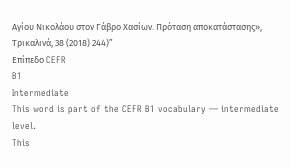Αγίου Νικολάου στον Γάβρο Χασίων. Πρόταση αποκατάστασης», Τρικαλινά, 38 (2018) 244)”
Επίπεδο CEFR
B1
Intermediate
This word is part of the CEFR B1 vocabulary — intermediate level.
This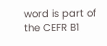word is part of the CEFR B1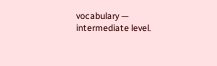vocabulary — intermediate level.